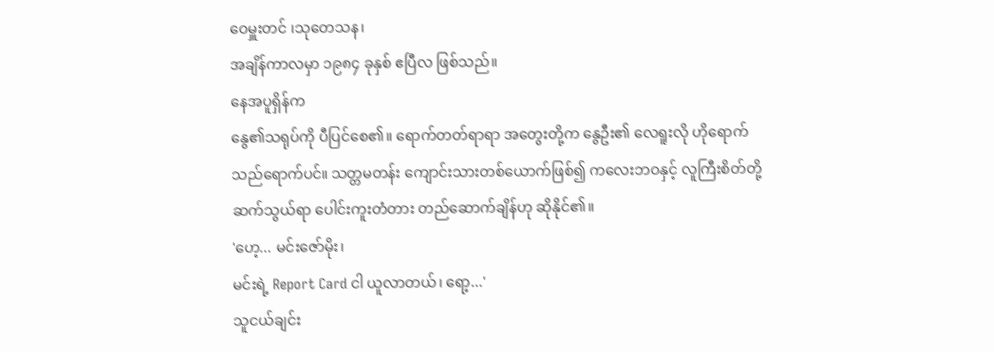ဝေမှူးတင် ၊သုတေသန၊
အချိန်ကာလမှာ ၁၉၈၄ ခုနှစ် ဧပြီလ ဖြစ်သည်။
နေအပူရှိန်က
နွေ၏သရုပ်ကို ပီပြင်စေ၏။ ရောက်တတ်ရာရာ အတွေးတို့က နွေဦး၏ လေရူးလို ဟိုရောက်
သည်ရောက်ပင်။ သတ္တမတန်း ကျောင်းသားတစ်ယောက်ဖြစ်၍ ကလေးဘဝနှင့် လူကြီးစိတ်တို့
ဆက်သွယ်ရာ ပေါင်းကူးတံတား တည်ဆောက်ချိန်ဟု ဆိုနိုင်၏။
'ဟေ့... မင်းဇော်မိုး၊
မင်းရဲ့ Report Card ငါ ယူလာတယ်၊ ရော့...'
သူငယ်ချင်း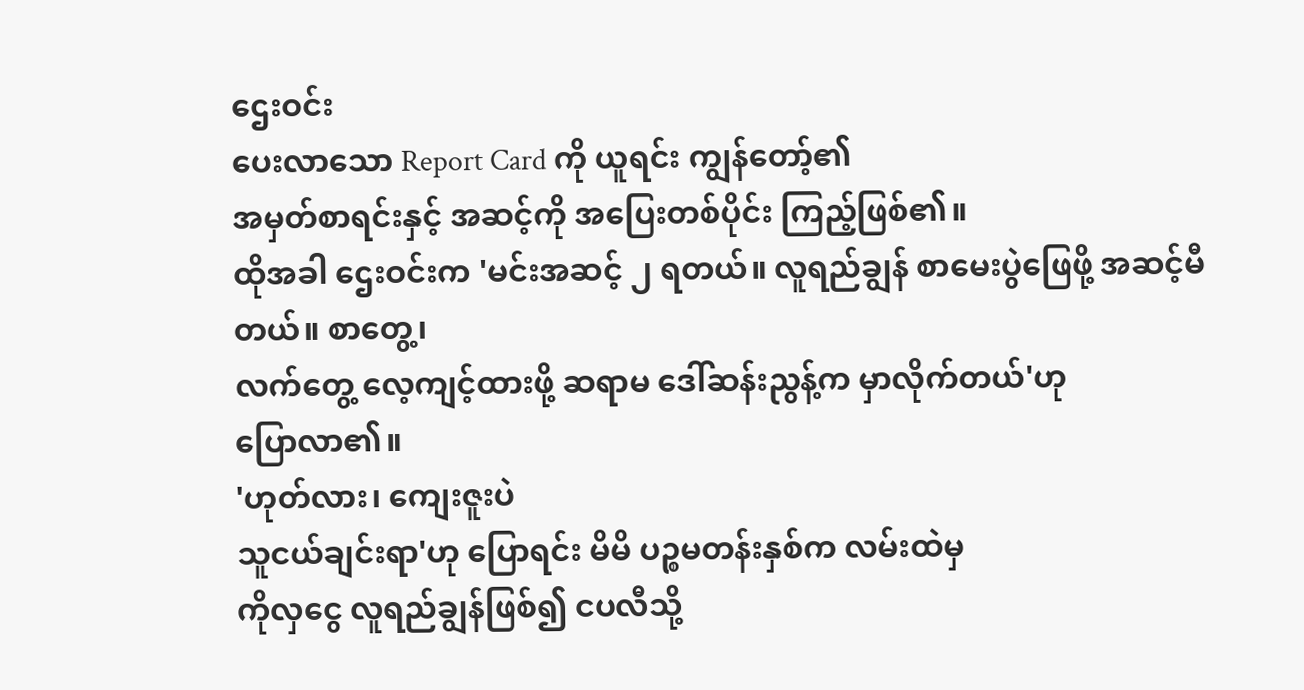ဌေးဝင်း
ပေးလာသော Report Card ကို ယူရင်း ကျွန်တော့်၏
အမှတ်စာရင်းနှင့် အဆင့်ကို အပြေးတစ်ပိုင်း ကြည့်ဖြစ်၏။
ထိုအခါ ဌေးဝင်းက 'မင်းအဆင့် ၂ ရတယ်။ လူရည်ချွန် စာမေးပွဲဖြေဖို့ အဆင့်မီတယ်။ စာတွေ့၊
လက်တွေ့ လေ့ကျင့်ထားဖို့ ဆရာမ ဒေါ်ဆန်းညွန့်က မှာလိုက်တယ်'ဟု
ပြောလာ၏။
'ဟုတ်လား၊ ကျေးဇူးပဲ
သူငယ်ချင်းရာ'ဟု ပြောရင်း မိမိ ပဉ္စမတန်းနှစ်က လမ်းထဲမှ
ကိုလှငွေ လူရည်ချွန်ဖြစ်၍ ငပလီသို့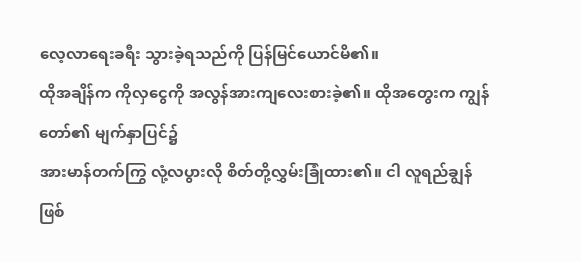လေ့လာရေးခရီး သွားခဲ့ရသည်ကို ပြန်မြင်ယောင်မိ၏။
ထိုအချိန်က ကိုလှငွေကို အလွန်အားကျလေးစားခဲ့၏။ ထိုအတွေးက ကျွန်တော်၏ မျက်နှာပြင်၌
အားမာန်တက်ကြွ လုံ့လပွားလို စိတ်တို့လွှမ်းခြုံထား၏။ ငါ လူရည်ချွန်
ဖြစ်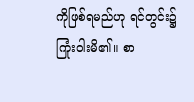ကိုဖြစ်ရမည်ဟု ရင်တွင်း၌ ကြုံးဝါးမိ၏။ စာ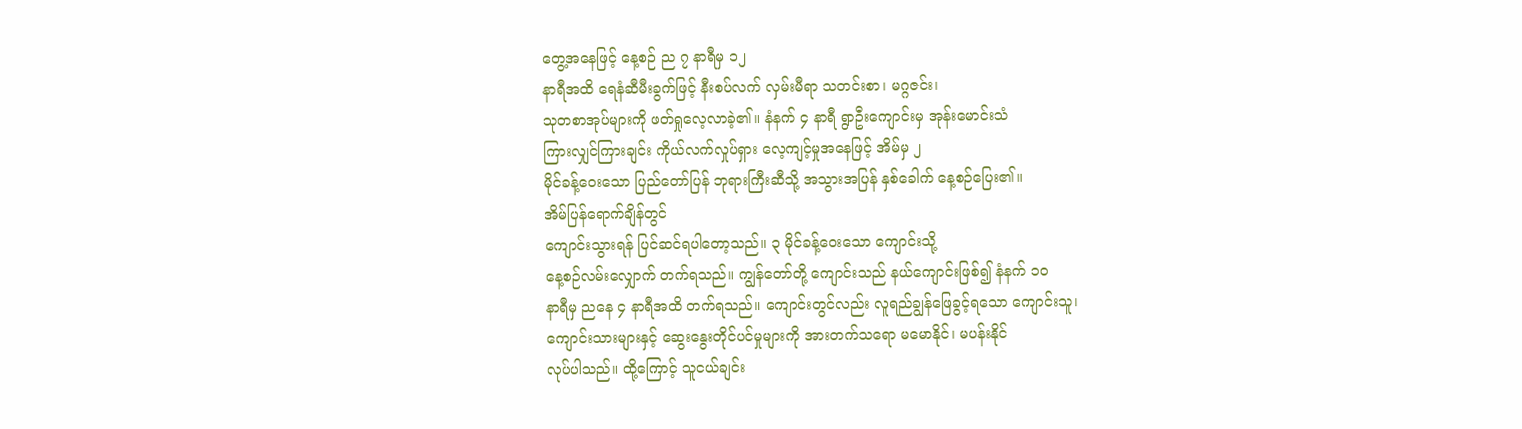တွေ့အနေဖြင့် နေ့စဉ် ည ၇ နာရီမှ ၁၂
နာရီအထိ ရေနံဆီမီးခွက်ဖြင့် နီးစပ်လက် လှမ်းမီရာ သတင်းစာ၊ မဂ္ဂဇင်း၊
သုတစာအုပ်များကို ဖတ်ရှုလေ့လာခဲ့၏။ နံနက် ၄ နာရီ ရွာဦးကျောင်းမှ အုန်းမောင်းသံ
ကြားလျှင်ကြားချင်း ကိုယ်လက်လှုပ်ရှား လေ့ကျင့်မှုအနေဖြင့် အိမ်မှ ၂
မိုင်ခန့်ဝေးသော ပြည်တော်ပြန် ဘုရားကြီးဆီသို့ အသွားအပြန် နှစ်ခေါက် နေ့စဉ်ပြေး၏။
အိမ်ပြန်ရောက်ချိန်တွင်
ကျောင်းသွားရန် ပြင်ဆင်ရပါတော့သည်။ ၃ မိုင်ခန့်ဝေးသော ကျောင်းသို့
နေ့စဉ်လမ်းလျှောက် တက်ရသည်။ ကျွန်တော်တို့ ကျောင်းသည် နယ်ကျောင်းဖြစ်၍ နံနက် ၁ဝ
နာရီမှ ညနေ ၄ နာရီအထိ တက်ရသည်။ ကျောင်းတွင်လည်း လူရည်ချွန်ဖြေခွင့်ရသော ကျောင်းသူ၊
ကျောင်းသားများနှင့် ဆွေးနွေးတိုင်ပင်မှုများကို အားတက်သရော မမောနိုင်၊ မပန်းနိုင်
လုပ်ပါသည်။ ထို့ကြောင့် သူငယ်ချင်း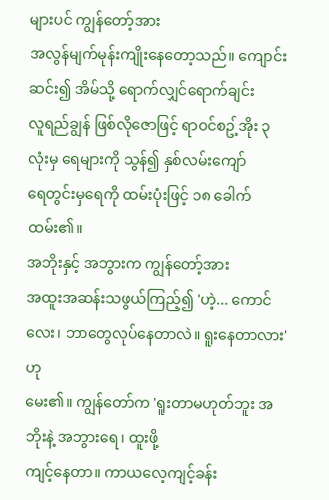များပင် ကျွန်တော့်အား
အလွန်မျက်မုန်းကျိုးနေတော့သည်။ ကျောင်းဆင်း၍ အိမ်သို့ ရောက်လျှင်ရောက်ချင်း
လူရည်ချွန် ဖြစ်လိုဇောဖြင့် ရာဝင်စဥ့်အိုး ၃ လုံးမှ ရေများကို သွန်၍ နှစ်လမ်းကျော်
ရေတွင်းမှရေကို ထမ်းပုံးဖြင့် ၁၈ ခေါက် ထမ်း၏။
အဘိုးနှင့် အဘွားက ကျွန်တော့်အား
အထူးအဆန်းသဖွယ်ကြည့်၍ 'ဟဲ့... ကောင်လေး၊ ဘာတွေလုပ်နေတာလဲ။ ရူးနေတာလား'ဟု
မေး၏။ ကျွန်တော်က 'ရူးတာမဟုတ်ဘူး အဘိုးနဲ့ အဘွားရေ၊ ထူးဖို့
ကျင့်နေတာ။ ကာယလေ့ကျင့်ခန်း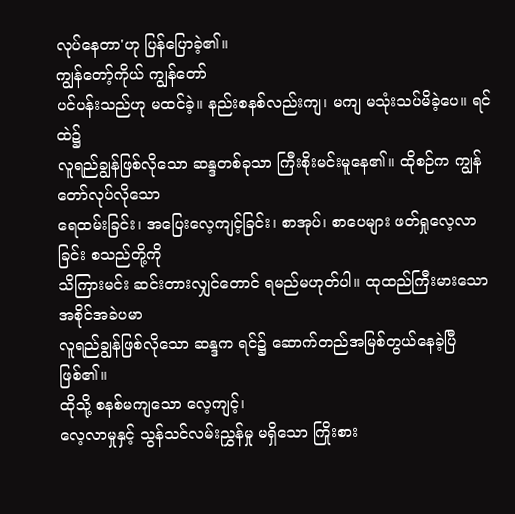လုပ်နေတာ'ဟု ပြန်ပြောခဲ့၏။
ကျွန်တော့်ကိုယ် ကျွန်တော်
ပင်ပန်းသည်ဟု မထင်ခဲ့။ နည်းစနစ်လည်းကျ၊ မကျ မသုံးသပ်မိခဲ့ပေ။ ရင်ထဲ၌
လူရည်ချွန်ဖြစ်လိုသော ဆန္ဒတစ်ခုသာ ကြီးစိုးမင်းမူနေ၏။ ထိုစဉ်က ကျွန်တော်လုပ်လိုသော
ရေထမ်းခြင်း၊ အပြေးလေ့ကျင့်ခြင်း၊ စာအုပ်၊ စာပေများ ဖတ်ရှုလေ့လာခြင်း စသည်တို့ကို
သိကြားမင်း ဆင်းတားလျှင်တောင် ရမည်မဟုတ်ပါ။ ထုထည်ကြီးမားသော အစိုင်အခဲပမာ
လူရည်ချွန်ဖြစ်လိုသော ဆန္ဒက ရင်၌ ဆောက်တည်အမြစ်တွယ်နေခဲ့ပြီ ဖြစ်၏။
ထိုသို့ စနစ်မကျသော လေ့ကျင့်၊
လေ့လာမှုနှင့် သွန်သင်လမ်းညွှန်မှု မရှိသော ကြိုးစား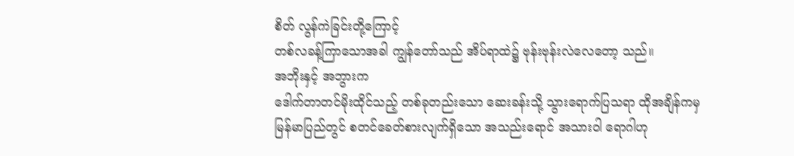စိတ် လွန်ကဲခြင်းတို့ကြောင့်
တစ်လခန့်ကြာသောအခါ ကျွန်တော်သည် အိပ်ရာထဲ၌ ဗုန်းဗုန်းလဲလေတော့ သည်။
အဘိုးနှင့် အဘွားက
ဒေါက်တာတင်မိုးထိုင်သည့် တစ်ခုတည်းသော ဆေးခန်းသို့ သွားရောက်ပြသရာ ထိုအချိန်ကမှ
မြန်မာပြည်တွင် စတင်ခေတ်စားလျက်ရှိသော အသည်းရောင် အသားဝါ ရောဂါဟု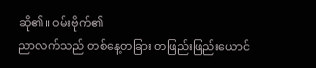ဆို၏။ ဝမ်းဗိုက်၏
ညာလက်သည် တစ်နေ့တခြား တဖြည်းဖြည်းယောင်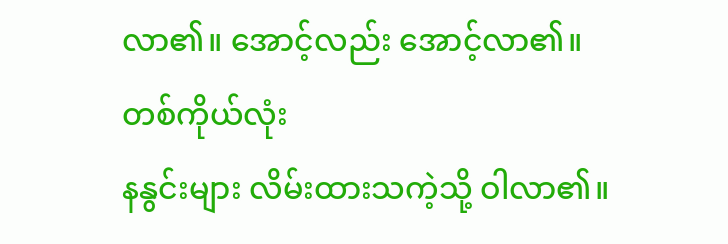လာ၏။ အောင့်လည်း အောင့်လာ၏။ တစ်ကိုယ်လုံး
နနွင်းများ လိမ်းထားသကဲ့သို့ ဝါလာ၏။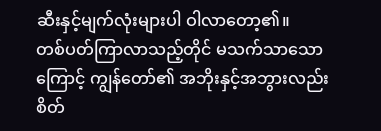ဆီးနှင့်မျက်လုံးများပါ ဝါလာတော့၏။
တစ်ပတ်ကြာလာသည့်တိုင် မသက်သာသောကြောင့် ကျွန်တော်၏ အဘိုးနှင့်အဘွားလည်း
စိတ်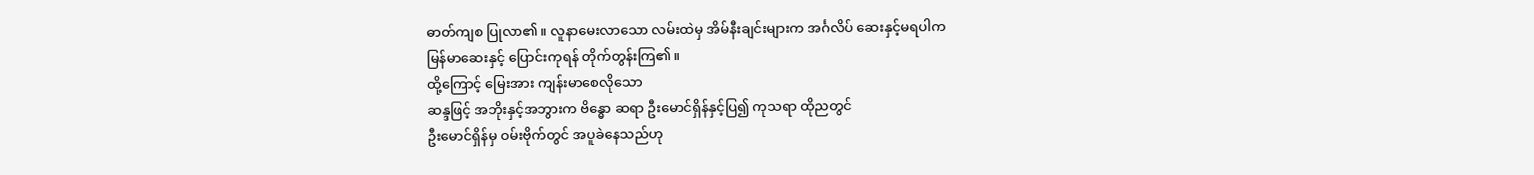ဓာတ်ကျစ ပြုလာ၏။ လူနာမေးလာသော လမ်းထဲမှ အိမ်နီးချင်းများက အင်္ဂလိပ် ဆေးနှင့်မရပါက
မြန်မာဆေးနှင့် ပြောင်းကုရန် တိုက်တွန်းကြ၏။
ထို့ကြောင့် မြေးအား ကျန်းမာစေလိုသော
ဆန္ဒဖြင့် အဘိုးနှင့်အဘွားက ဗိန္ဓော ဆရာ ဦးမောင်ရှိန်နှင့်ပြ၍ ကုသရာ ထိုညတွင်
ဦးမောင်ရှိန်မှ ဝမ်းဗိုက်တွင် အပူခဲနေသည်ဟု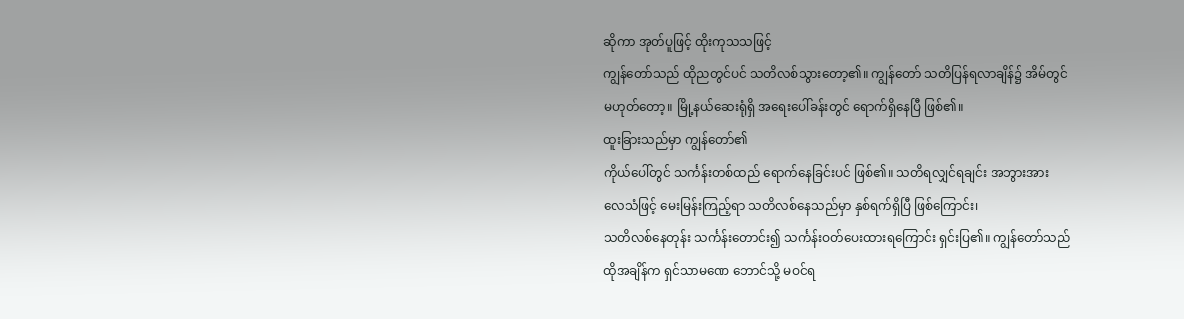ဆိုကာ အုတ်ပူဖြင့် ထိုးကုသသဖြင့်
ကျွန်တော်သည် ထိုညတွင်ပင် သတိလစ်သွားတော့၏။ ကျွန်တော် သတိပြန်ရလာချိန်၌ အိမ်တွင်
မဟုတ်တော့။ မြို့နယ်ဆေးရုံရှိ အရေးပေါ်ခန်းတွင် ရောက်ရှိနေပြီ ဖြစ်၏။
ထူးခြားသည်မှာ ကျွန်တော်၏
ကိုယ်ပေါ်တွင် သင်္ကန်းတစ်ထည် ရောက်နေခြင်းပင် ဖြစ်၏။ သတိရလျှင်ရချင်း အဘွားအား
လေသံဖြင့် မေးမြန်းကြည့်ရာ သတိလစ်နေသည်မှာ နှစ်ရက်ရှိပြီ ဖြစ်ကြောင်း၊
သတိလစ်နေတုန်း သင်္ကန်းတောင်း၍ သင်္ကန်းဝတ်ပေးထားရကြောင်း ရှင်းပြ၏။ ကျွန်တော်သည်
ထိုအချိန်က ရှင်သာမဏေ ဘောင်သို့ မဝင်ရ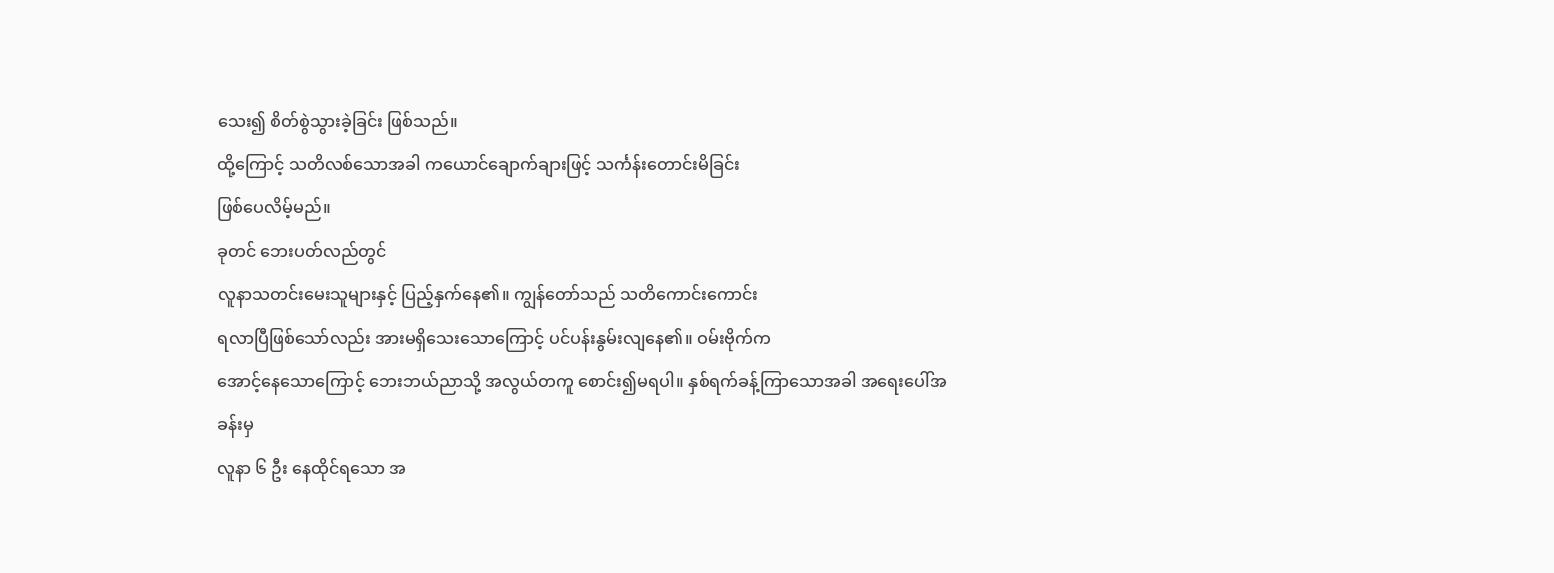သေး၍ စိတ်စွဲသွားခဲ့ခြင်း ဖြစ်သည်။
ထို့ကြောင့် သတိလစ်သောအခါ ကယောင်ချောက်ချားဖြင့် သင်္ကန်းတောင်းမိခြင်း
ဖြစ်ပေလိမ့်မည်။
ခုတင် ဘေးပတ်လည်တွင်
လူနာသတင်းမေးသူများနှင့် ပြည့်နှက်နေ၏။ ကျွန်တော်သည် သတိကောင်းကောင်း
ရလာပြီဖြစ်သော်လည်း အားမရှိသေးသောကြောင့် ပင်ပန်းနွမ်းလျနေ၏။ ဝမ်းဗိုက်က
အောင့်နေသောကြောင့် ဘေးဘယ်ညာသို့ အလွယ်တကူ စောင်း၍မရပါ။ နှစ်ရက်ခန့်ကြာသောအခါ အရေးပေါ်အခန်းမှ
လူနာ ၆ ဦး နေထိုင်ရသော အ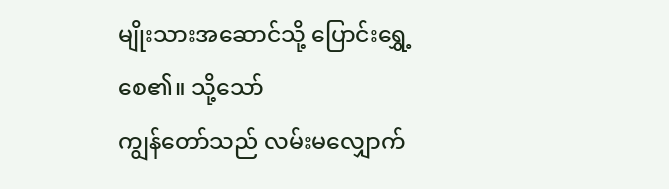မျိုးသားအဆောင်သို့ ပြောင်းရွှေ့စေ၏။ သို့သော်
ကျွန်တော်သည် လမ်းမလျှောက်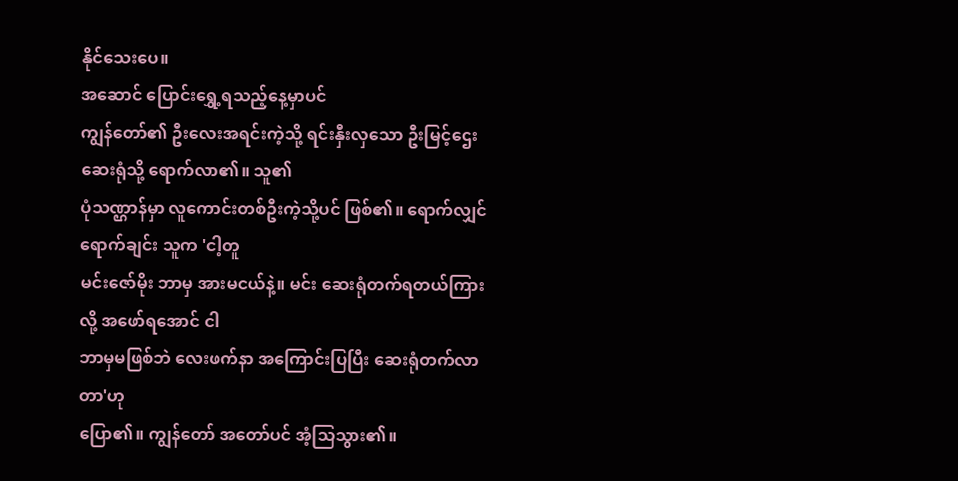နိုင်သေးပေ။
အဆောင် ပြောင်းရွှေ့ရသည့်နေ့မှာပင်
ကျွန်တော်၏ ဦးလေးအရင်းကဲ့သို့ ရင်းနှီးလှသော ဦးမြင့်ဌေး ဆေးရုံသို့ ရောက်လာ၏။ သူ၏
ပုံသဏ္ဌာန်မှာ လူကောင်းတစ်ဦးကဲ့သို့ပင် ဖြစ်၏။ ရောက်လျှင်ရောက်ချင်း သူက 'ငါ့တူ
မင်းဇော်မိုး ဘာမှ အားမငယ်နဲ့။ မင်း ဆေးရုံတက်ရတယ်ကြားလို့ အဖော်ရအောင် ငါ
ဘာမှမဖြစ်ဘဲ လေးဖက်နာ အကြောင်းပြပြီး ဆေးရုံတက်လာတာ'ဟု
ပြော၏။ ကျွန်တော် အတော်ပင် အံ့သြသွား၏။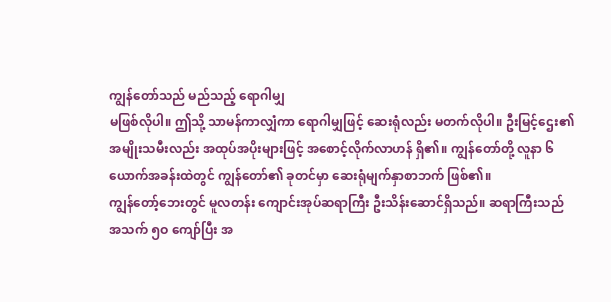ကျွန်တော်သည် မည်သည့် ရောဂါမျှ
မဖြစ်လိုပါ။ ဤသို့ သာမန်ကာလျှံကာ ရောဂါမျှဖြင့် ဆေးရုံလည်း မတက်လိုပါ။ ဦးမြင့်ဌေး၏
အမျိုးသမီးလည်း အထုပ်အပိုးများဖြင့် အစောင့်လိုက်လာဟန် ရှိ၏။ ကျွန်တော်တို့ လူနာ ၆
ယောက်အခန်းထဲတွင် ကျွန်တော်၏ ခုတင်မှာ ဆေးရုံမျက်နှာစာဘက် ဖြစ်၏။
ကျွန်တော့်ဘေးတွင် မူလတန်း ကျောင်းအုပ်ဆရာကြီး ဦးသိန်းဆောင်ရှိသည်။ ဆရာကြီးသည်
အသက် ၅ဝ ကျော်ပြီး အ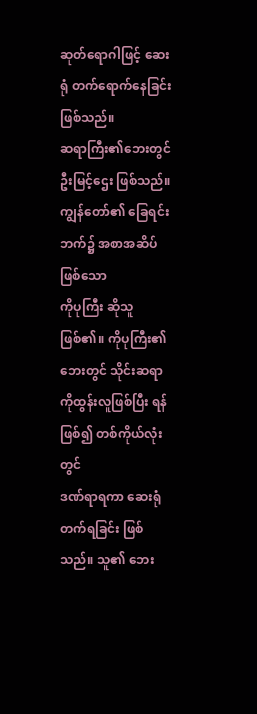ဆုတ်ရောဂါဖြင့် ဆေးရုံ တက်ရောက်နေခြင်းဖြစ်သည်။
ဆရာကြီး၏ဘေးတွင် ဦးမြင့်ဌေး ဖြစ်သည်။ ကျွန်တော်၏ ခြေရင်းဘက်၌ အစာအဆိပ်ဖြစ်သော
ကိုပုကြီး ဆိုသူဖြစ်၏။ ကိုပုကြီး၏ဘေးတွင် သိုင်းဆရာ ကိုထွန်းလူဖြစ်ပြီး ရန်ဖြစ်၍ တစ်ကိုယ်လုံးတွင်
ဒဏ်ရာရကာ ဆေးရုံတက်ရခြင်း ဖြစ်သည်။ သူ၏ ဘေး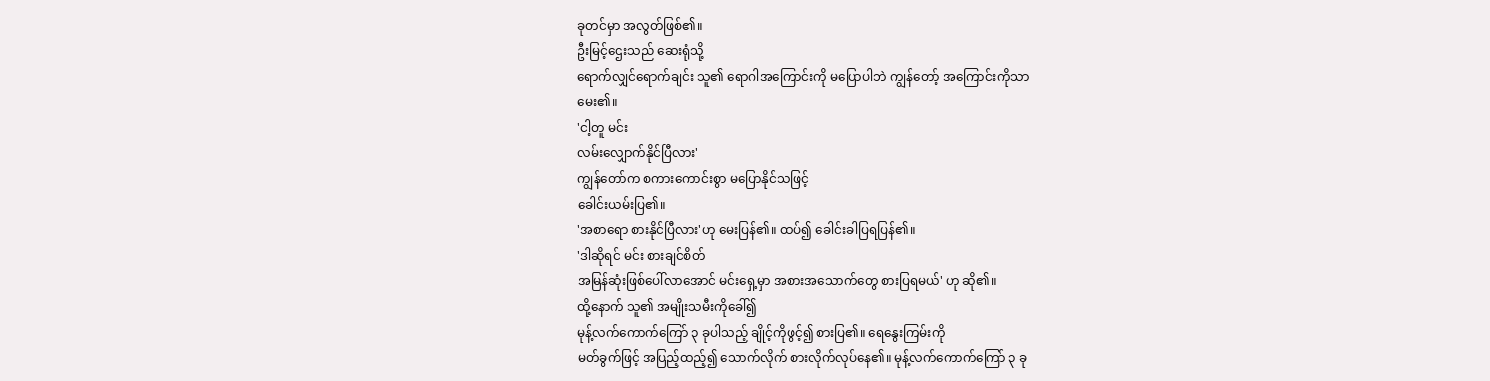ခုတင်မှာ အလွတ်ဖြစ်၏။
ဦးမြင့်ဌေးသည် ဆေးရုံသို့
ရောက်လျှင်ရောက်ချင်း သူ၏ ရောဂါအကြောင်းကို မပြောပါဘဲ ကျွန်တော့် အကြောင်းကိုသာ
မေး၏။
'ငါ့တူ မင်း
လမ်းလျှောက်နိုင်ပြီလား'
ကျွန်တော်က စကားကောင်းစွာ မပြောနိုင်သဖြင့်
ခေါင်းယမ်းပြ၏။
'အစာရော စားနိုင်ပြီလား'ဟု မေးပြန်၏။ ထပ်၍ ခေါင်းခါပြရပြန်၏။
'ဒါဆိုရင် မင်း စားချင်စိတ်
အမြန်ဆုံးဖြစ်ပေါ်လာအောင် မင်းရှေ့မှာ အစားအသောက်တွေ စားပြရမယ်' ဟု ဆို၏။
ထို့နောက် သူ၏ အမျိုးသမီးကိုခေါ်၍
မုန့်လက်ကောက်ကြော် ၃ ခုပါသည့် ချိုင့်ကိုဖွင့်၍ စားပြ၏။ ရေနွေးကြမ်းကို
မတ်ခွက်ဖြင့် အပြည့်ထည့်၍ သောက်လိုက် စားလိုက်လုပ်နေ၏။ မုန့်လက်ကောက်ကြော် ၃ ခု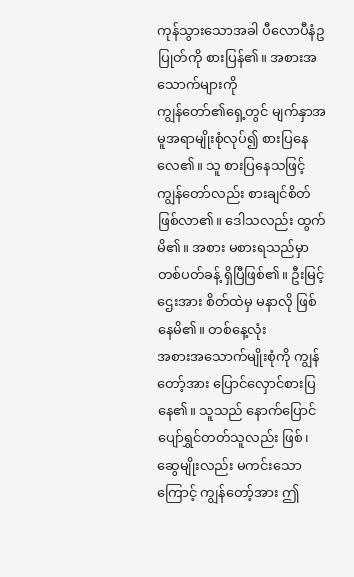ကုန်သွားသောအခါ ပီလောပီနံဥပြုတ်ကို စားပြန်၏။ အစားအသောက်များကို
ကျွန်တော်၏ရှေ့တွင် မျက်နှာအမူအရာမျိုးစုံလုပ်၍ စားပြနေလေ၏။ သူ စားပြနေသဖြင့်
ကျွန်တော်လည်း စားချင်စိတ် ဖြစ်လာ၏။ ဒေါသလည်း ထွက်မိ၏။ အစား မစားရသည်မှာ
တစ်ပတ်ခန့် ရှိပြီဖြစ်၏။ ဦးမြင့်ဌေးအား စိတ်ထဲမှ မနာလို ဖြစ်နေမိ၏။ တစ်နေ့လုံး
အစားအသောက်မျိုးစုံကို ကျွန်တော့်အား ပြောင်လှောင်စားပြနေ၏။ သူသည် နောက်ပြောင်
ပျော်ရွှင်တတ်သူလည်း ဖြစ်၊ ဆွေမျိုးလည်း မကင်းသောကြောင့် ကျွန်တော့်အား ဤ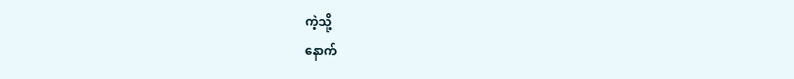ကဲ့သို့
နောက်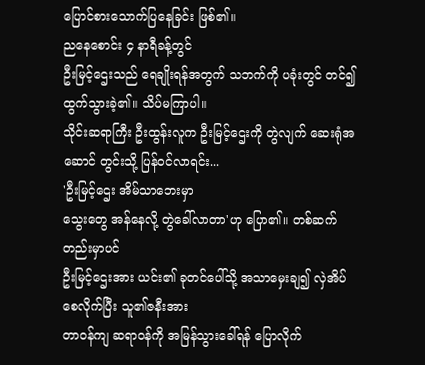ပြောင်စားသောက်ပြနေခြင်း ဖြစ်၏။
ညနေစောင်း ၄ နာရီခန့်တွင်
ဦးမြင့်ဌေးသည် ရေချိုးရန်အတွက် သဘက်ကို ပခုံးတွင် တင်၍ ထွက်သွားခဲ့၏။ သိပ်မကြာပါ။
သိုင်းဆရာကြီး ဦးထွန်းလူက ဦးမြင့်ဌေးကို တွဲလျက် ဆေးရုံအဆောင် တွင်းသို့ ပြန်ဝင်လာရင်း...
'ဦးမြင့်ဌေး အိမ်သာဘေးမှာ
သွေးတွေ အန်နေလို့ တွဲခေါ်လာတာ'ဟု ပြော၏။ တစ်ဆက်တည်းမှာပင်
ဦးမြင့်ဌေးအား ယင်း၏ ခုတင်ပေါ်သို့ အသာမှေးချ၍ လှဲအိပ်စေလိုက်ပြီး သူ၏ဇနီးအား
တာဝန်ကျ ဆရာဝန်ကို အမြန်သွားခေါ်ရန် ပြောလိုက်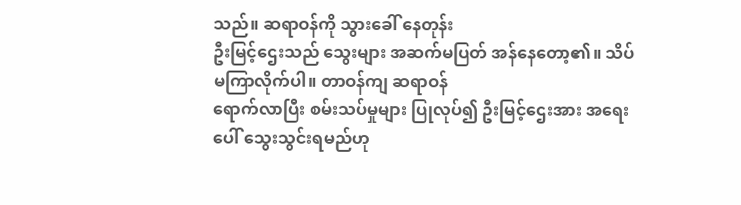သည်။ ဆရာဝန်ကို သွားခေါ် နေတုန်း
ဦးမြင့်ဌေးသည် သွေးများ အဆက်မပြတ် အန်နေတော့၏။ သိပ်မကြာလိုက်ပါ။ တာဝန်ကျ ဆရာဝန်
ရောက်လာပြီး စမ်းသပ်မှုများ ပြုလုပ်၍ ဦးမြင့်ဌေးအား အရေးပေါ် သွေးသွင်းရမည်ဟု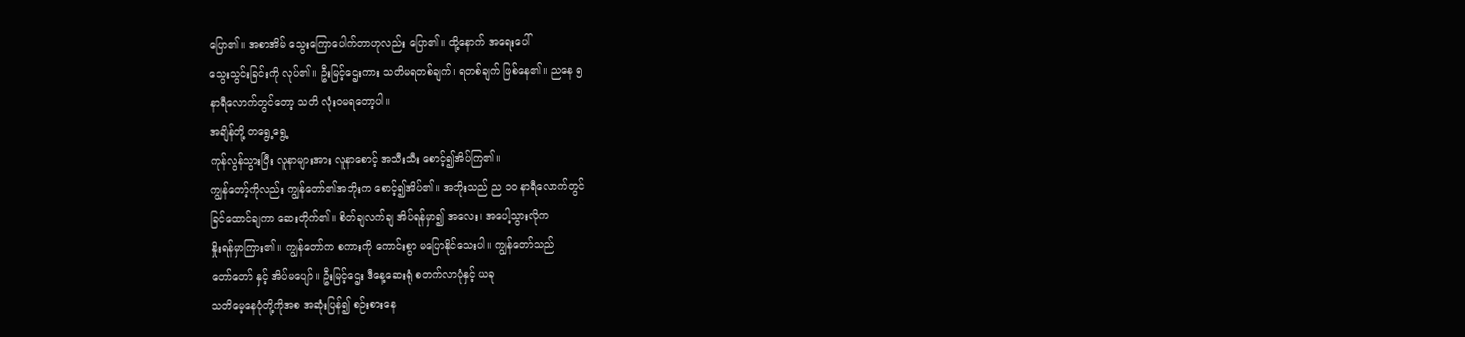ပြော၏။ အစာအိမ် သွေးကြောပေါက်တာဟုလည်း ပြော၏။ ထို့နောက် အရေးပေါ်
သွေးသွင်းခြင်းကို လုပ်၏။ ဦးမြင့်ဌေးကား သတိမရတစ်ချက်၊ ရတစ်ချက် ဖြစ်နေ၏။ ညနေ ၅
နာရီလောက်တွင်တော့ သတိ လုံးဝမရတော့ပါ။
အချိန်တို့ တရွေ့ရွေ့
ကုန်လွန်သွားပြီး လူနာများအား လူနာစောင့် အသီးသီး စောင့်၍အိပ်ကြ၏။
ကျွန်တော့်ကိုလည်း ကျွန်တော်၏အဘိုးက စောင့်၍အိပ်၏။ အဘိုးသည် ည ၁ဝ နာရီလောက်တွင်
ခြင်ထောင်ချကာ ဆေးတိုက်၏။ စိတ်ချလက်ချ အိပ်ရန်မှာ၍ အလေး၊ အပေါ့သွားလိုက
နှိုးရန်မှာကြား၏။ ကျွန်တော်က စကားကို ကောင်းစွာ မပြောနိုင်သေးပါ။ ကျွန်တော်သည်
တော်တော် နှင့် အိပ်မပျော်။ ဦးမြင့်ဌေး ဒီနေ့ဆေးရုံ စတက်လာပုံနှင့် ယခု
သတိမေ့နေပုံတို့ကိုအစ အဆုံးပြန်၍ စဉ်းစားနေ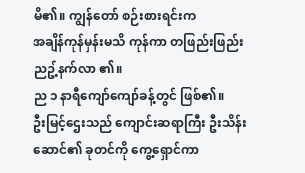မိ၏။ ကျွန်တော် စဉ်းစားရင်းက
အချိန်ကုန်မှန်းမသိ ကုန်ကာ တဖြည်းဖြည်း ညဥ့်နက်လာ ၏။
ည ၁ နာရီကျော်ကျော်ခန့်တွင် ဖြစ်၏။
ဦးမြင့်ဌေးသည် ကျောင်းဆရာကြီး ဦးသိန်းဆောင်၏ ခုတင်ကို ကွေ့ရှောင်ကာ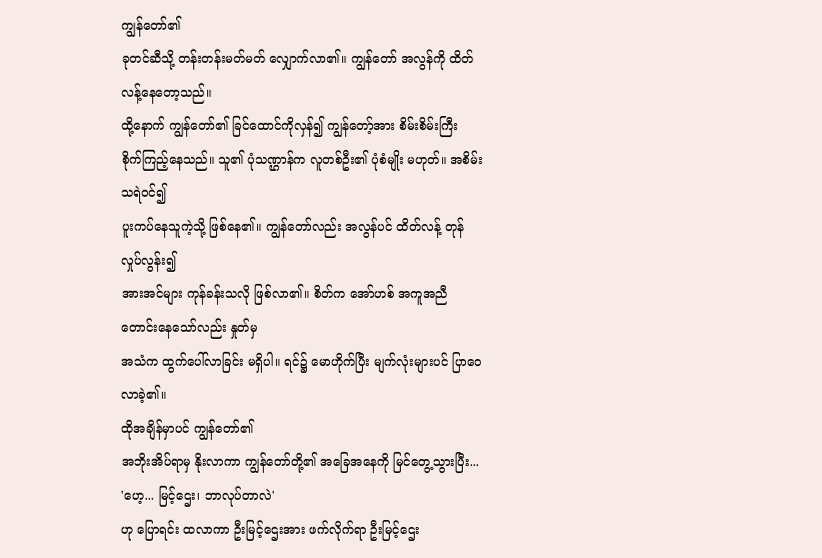ကျွန်တော်၏
ခုတင်ဆီသို့ တန်းတန်းမတ်မတ် လျှောက်လာ၏။ ကျွန်တော် အလွန်ကို ထိတ်လန့်နေတော့သည်။
ထို့နောက် ကျွန်တော်၏ ခြင်ထောင်ကိုလှန်၍ ကျွန်တော့်အား စိမ်းစိမ်းကြီး
စိုက်ကြည့်နေသည်။ သူ၏ ပုံသဏ္ဌာန်က လူတစ်ဦး၏ ပုံစံမျိုး မဟုတ်။ အစိမ်းသရဲဝင်၍
ပူးကပ်နေသူကဲ့သို့ ဖြစ်နေ၏။ ကျွန်တော်လည်း အလွန်ပင် ထိတ်လန့် တုန်လှုပ်လွန်း၍
အားအင်များ ကုန်ခန်းသလို ဖြစ်လာ၏။ စိတ်က အော်ဟစ် အကူအညီတောင်းနေသော်လည်း နှုတ်မှ
အသံက ထွက်ပေါ်လာခြင်း မရှိပါ။ ရင်၌ မောဟိုက်ပြီး မျက်လုံးများပင် ပြာဝေလာခဲ့၏။
ထိုအချိန်မှာပင် ကျွန်တော်၏
အဘိုးအိပ်ရာမှ နိုးလာကာ ကျွန်တော်တို့၏ အခြေအနေကို မြင်တွေ့သွားပြီး...
'ဟေ့... မြင့်ဌေး၊ ဘာလုပ်တာလဲ'
ဟု ပြောရင်း ထလာကာ ဦးမြင့်ဌေးအား ဖက်လိုက်ရာ ဦးမြင့်ဌေး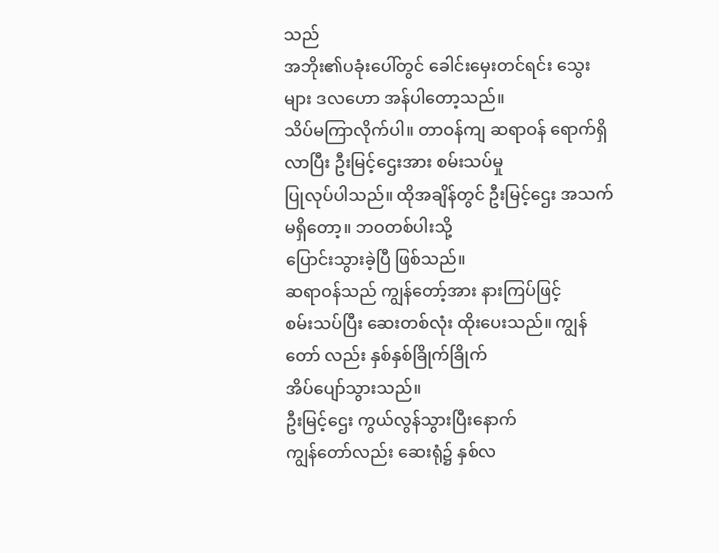သည်
အဘိုး၏ပခုံးပေါ်တွင် ခေါင်းမှေးတင်ရင်း သွေးများ ဒလဟော အန်ပါတော့သည်။
သိပ်မကြာလိုက်ပါ။ တာဝန်ကျ ဆရာဝန် ရောက်ရှိလာပြီး ဦးမြင့်ဌေးအား စမ်းသပ်မှု
ပြုလုပ်ပါသည်။ ထိုအချိန်တွင် ဦးမြင့်ဌေး အသက်မရှိတော့။ ဘဝတစ်ပါးသို့
ပြောင်းသွားခဲ့ပြီ ဖြစ်သည်။
ဆရာဝန်သည် ကျွန်တော့်အား နားကြပ်ဖြင့်
စမ်းသပ်ပြီး ဆေးတစ်လုံး ထိုးပေးသည်။ ကျွန်တော် လည်း နှစ်နှစ်ခြိုက်ခြိုက်
အိပ်ပျော်သွားသည်။
ဦးမြင့်ဌေး ကွယ်လွန်သွားပြီးနောက်
ကျွန်တော်လည်း ဆေးရုံ၌ နှစ်လ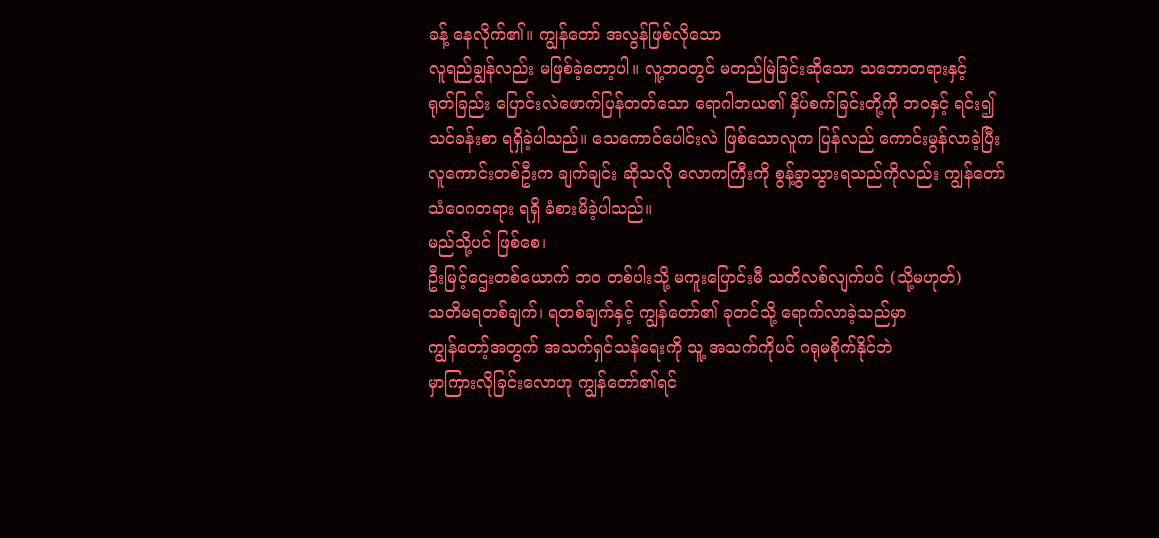ခန့် နေလိုက်၏။ ကျွန်တော် အလွန်ဖြစ်လိုသော
လူရည်ချွန်လည်း မဖြစ်ခဲ့တော့ပါ။ လူ့ဘဝတွင် မတည်မြဲခြင်းဆိုသော သဘောတရားနှင့်
ရုတ်ခြည်း ပြောင်းလဲဖောက်ပြန်တတ်သော ရောဂါဘယ၏ နှိပ်စက်ခြင်းတို့ကို ဘဝနှင့် ရင်း၍
သင်ခန်းစာ ရရှိခဲ့ပါသည်။ သေကောင်ပေါင်းလဲ ဖြစ်သောလူက ပြန်လည် ကောင်းမွန်လာခဲ့ပြီး
လူကောင်းတစ်ဦးက ချက်ချင်း ဆိုသလို လောကကြီးကို စွန့်ခွာသွားရသည်ကိုလည်း ကျွန်တော်
သံဝေဂတရား ရရှိ ခံစားမိခဲ့ပါသည်။
မည်သို့ပင် ဖြစ်စေ၊
ဦးမြင့်ဌေးတစ်ယောက် ဘဝ တစ်ပါးသို့ မကူးပြောင်းမီ သတိလစ်လျက်ပင် (သို့မဟုတ်)
သတိမရတစ်ချက်၊ ရတစ်ချက်နှင့် ကျွန်တော်၏ ခုတင်သို့ ရောက်လာခဲ့သည်မှာ
ကျွန်တော့်အတွက် အသက်ရှင်သန်ရေးကို သူ့ အသက်ကိုပင် ဂရုမစိုက်နိုင်ဘဲ
မှာကြားလိုခြင်းလောဟု ကျွန်တော်၏ရင်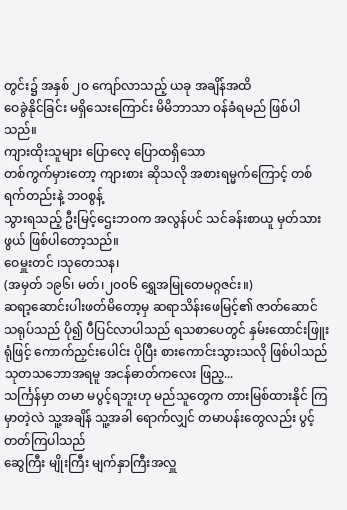တွင်း၌ အနှစ် ၂ဝ ကျော်လာသည့် ယခု အချိန်အထိ
ဝေခွဲနိုင်ခြင်း မရှိသေးကြောင်း မိမိဘာသာ ဝန်ခံရမည် ဖြစ်ပါသည်။
ကျားထိုးသူများ ပြောလေ့ ပြောထရှိသော
တစ်ကွက်မှားတော့ ကျားစား ဆိုသလို အစားရမ္မက်ကြောင့် တစ်ရက်တည်းနဲ့ ဘဝစွန့်
သွားရသည့် ဦးမြင့်ဌေးဘဝက အလွန်ပင် သင်ခန်းစာယူ မှတ်သားဖွယ် ဖြစ်ပါတော့သည်။
ဝေမှူးတင် ၊သုတေသန၊
(အမှတ် ၁၉၆၊ မတ်၊၂၀၀၆ ရွှေအမြုတေမဂ္ဂဇင်း။)
ဆရာ့ဆောင်းပါးဖတ်မိတော့မှ ဆရာသိန်းဖေမြင့်၏ ဇာတ်ဆောင် သရုပ်သည် ပို၍ ပီပြင်လာပါသည် ရသစာပေတွင် နှမ်းထောင်းဖြူးရုံဖြင့် ကောက်ညှင်းပေါင်း ပိုပြီး စားကောင်းသွားသလို ဖြစ်ပါသည် သုတသဘောအရမူ အငန်ဓာတ်ကလေး ဖြည့...
သင်္ကြန်မှာ တမာ မပွင့်ရဘူးဟု မည်သူတွေက တားမြစ်ထားနိုင် ကြမှာတဲ့လဲ သူ့အချိန် သူ့အခါ ရောက်လျှင် တမာပန်းတွေလည်း ပွင့်တတ်ကြပါသည်
ဆွေကြီး မျိုးကြီး မျက်နှာကြီးအလှူ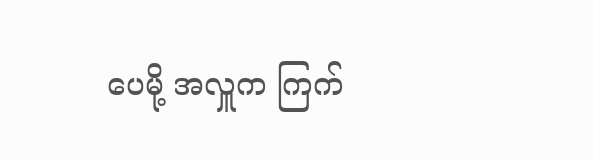ပေမို့ အလှူက ကြက်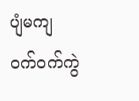ပျံမကျ ဝက်ဝက်ကွဲ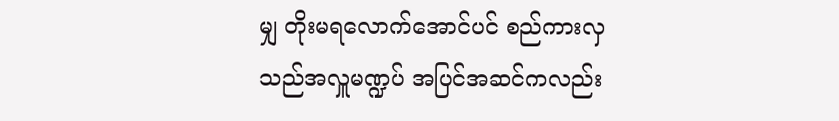မျှ တိုးမရလောက်အောင်ပင် စည်ကားလှသည်အလှူမဏ္ဍပ် အပြင်အဆင်ကလည်း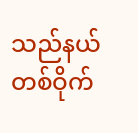သည်နယ်တစ်ဝိုက်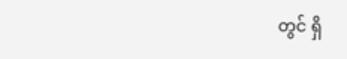တွင် ရှိ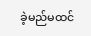ခဲ့မည်မထင်